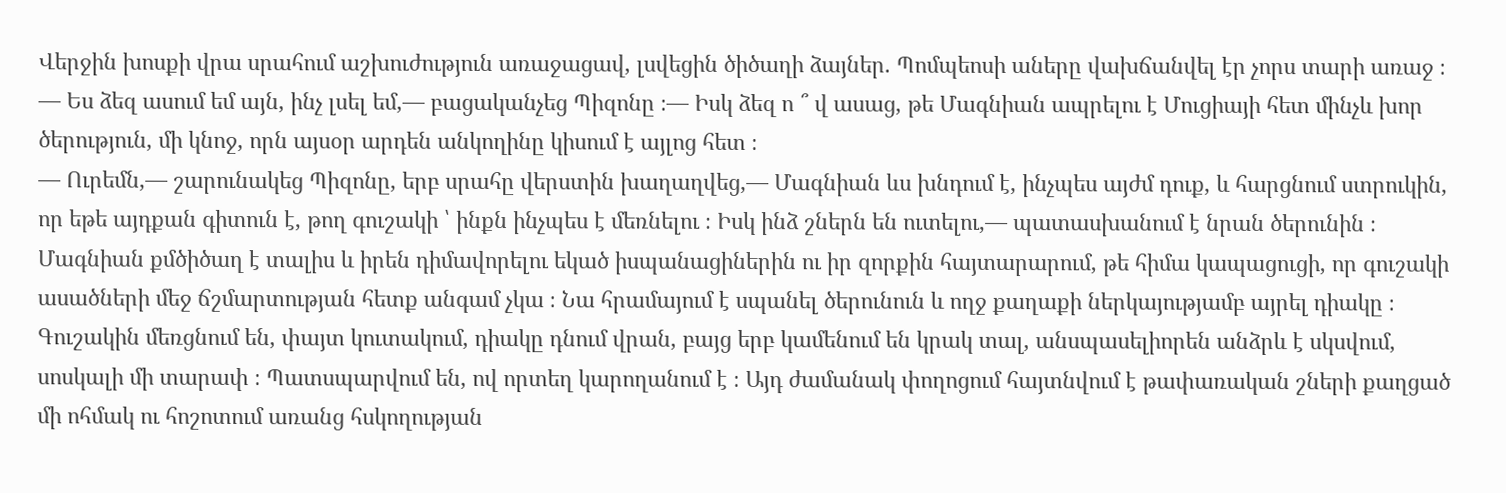Վերջին խոսքի վրա սրահում աշխուժություն առաջացավ, լսվեցին ծիծաղի ձայներ. Պոմպեոսի աները վախճանվել էր չորս տարի առաջ ։
— Ես ձեզ ասում եմ այն, ինչ լսել եմ,― բացականչեց Պիզոնը ։— Իսկ ձեզ ո ՞ վ ասաց, թե Մագնիան ապրելու է Մուցիայի հետ մինչև խոր ծերություն, մի կնոջ, որն այսօր արդեն անկողինը կիսում է այլոց հետ ։
— Ուրեմն,— շարունակեց Պիզոնը, երբ սրահը վերստին խաղաղվեց,— Մագնիան ևս խնդում է, ինչպես այժմ դուք, և հարցնում ստրուկին, որ եթե այդքան գիտուն է, թող գուշակի ՝ ինքն ինչպես է մեռնելու ։ Իսկ ինձ շներն են ուտելու,— պատասխանում է նրան ծերունին ։ Մագնիան քմծիծաղ է տալիս և իրեն դիմավորելու եկած իսպանացիներին ու իր զորքին հայտարարում, թե հիմա կապացուցի, որ գուշակի ասածների մեջ ճշմարտության հետք անգամ չկա ։ Նա հրամայում է սպանել ծերունուն և ողջ քաղաքի ներկայությամբ այրել դիակը ։ Գուշակին մեռցնում են, փայտ կուտակում, դիակը դնում վրան, բայց երբ կամենում են կրակ տալ, անսպասելիորեն անձրև է սկսվում, սոսկալի մի տարափ ։ Պատսպարվում են, ով որտեղ կարողանում է ։ Այդ ժամանակ փողոցում հայտնվում է թափառական շների քաղցած մի ոհմակ ու հոշոտում առանց հսկողության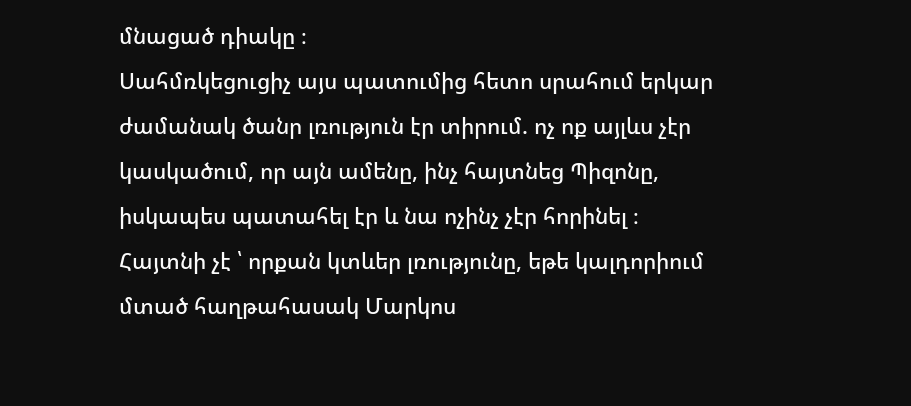մնացած դիակը ։
Սահմռկեցուցիչ այս պատումից հետո սրահում երկար ժամանակ ծանր լռություն էր տիրում. ոչ ոք այլևս չէր կասկածում, որ այն ամենը, ինչ հայտնեց Պիզոնը, իսկապես պատահել էր և նա ոչինչ չէր հորինել ։
Հայտնի չէ ՝ որքան կտևեր լռությունը, եթե կալդորիում մտած հաղթահասակ Մարկոս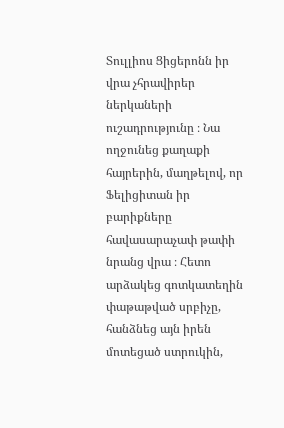Տուլլիոս Ցիցերոնն իր վրա չհրավիրեր ներկաների ուշադրությունը ։ Նա ողջունեց քաղաքի հայրերին, մաղթելով, որ Ֆելիցիտան իր բարիքները հավասարաչափ թափի նրանց վրա ։ Հետո արձակեց գոտկատեղին փաթաթված սրբիչը, հանձնեց այն իրեն մոտեցած ստրուկին,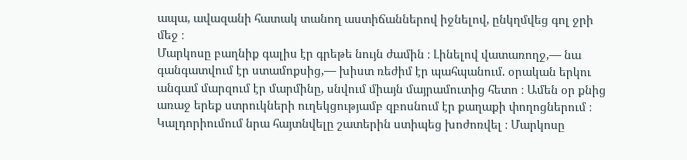ապա, ավազանի հատակ տանող աստիճաններով իջնելով, ընկղմվեց գոլ ջրի մեջ ։
Մարկոսը բաղնիք գալիս էր գրեթե նույն ժամին ։ Լինելով վատառողջ,— նա գանգատվում էր ստամոքսից,— խիստ ռեժիմ էր պահպանում. օրական երկու անգամ մարզում էր մարմինը, սնվում միայն մայրամուտից հետո ։ Ամեն օր քնից առաջ երեք ստրուկների ուղեկցությամբ զբոսնում էր քաղաքի փողոցներում ։
Կալդորիումում նրա հայտնվելը շատերին ստիպեց խոժոռվել ։ Մարկոսը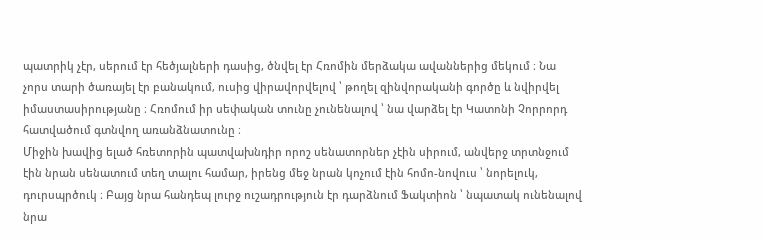պատրիկ չէր, սերում էր հեծյալների դասից, ծնվել էր Հռոմին մերձակա ավաններից մեկում ։ Նա չորս տարի ծառայել էր բանակում, ուսից վիրավորվելով ՝ թողել զինվորականի գործը և նվիրվել իմաստասիրությանը ։ Հռոմում իր սեփական տունը չունենալով ՝ նա վարձել էր Կատոնի Չորրորդ հատվածում գտնվող առանձնատունը ։
Միջին խավից ելած հռետորին պատվախնդիր որոշ սենատորներ չէին սիրում, անվերջ տրտնջում էին նրան սենատում տեղ տալու համար, իրենց մեջ նրան կոչում էին հոմո-նովուս ՝ նորելուկ, դուրսպրծուկ ։ Բայց նրա հանդեպ լուրջ ուշադրություն էր դարձնում Ֆակտիոն ՝ նպատակ ունենալով նրա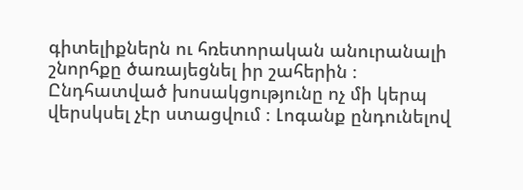գիտելիքներն ու հռետորական անուրանալի շնորհքը ծառայեցնել իր շահերին ։
Ընդհատված խոսակցությունը ոչ մի կերպ վերսկսել չէր ստացվում ։ Լոգանք ընդունելով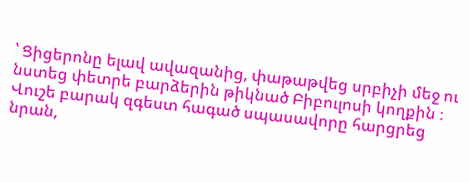՝ Ցիցերոնը ելավ ավազանից, փաթաթվեց սրբիչի մեջ ու նստեց փետրե բարձերին թիկնած Բիբուլոսի կողքին ։ Վուշե բարակ զգեստ հագած սպասավորը հարցրեց նրան,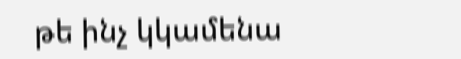թե ինչ կկամենա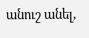անուշ անել,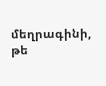մեղրագինի, թե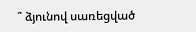՞ ձյունով սառեցված